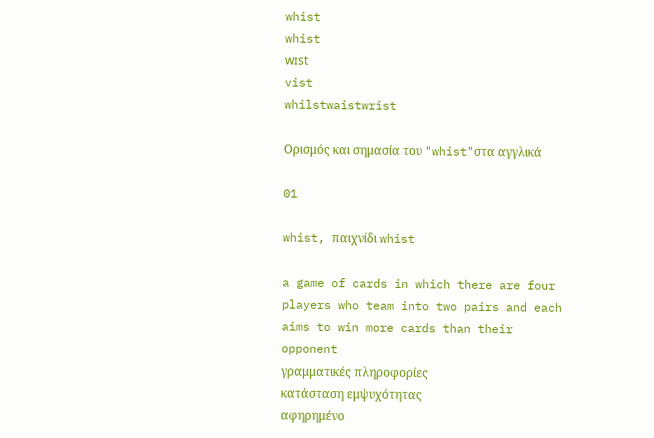whist
whist
wɪst
vist
whilstwaistwrist

Ορισμός και σημασία του "whist"στα αγγλικά

01

whist, παιχνίδι whist

a game of cards in which there are four players who team into two pairs and each aims to win more cards than their opponent
γραμματικές πληροφορίες
κατάσταση εμψυχότητας
αφηρημένο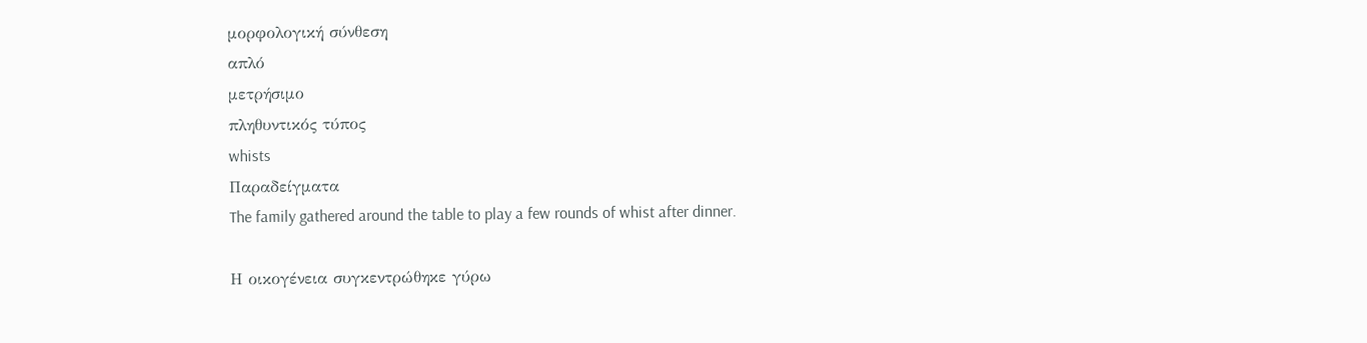μορφολογική σύνθεση
απλό
μετρήσιμο
πληθυντικός τύπος
whists
Παραδείγματα
The family gathered around the table to play a few rounds of whist after dinner.

Η οικογένεια συγκεντρώθηκε γύρω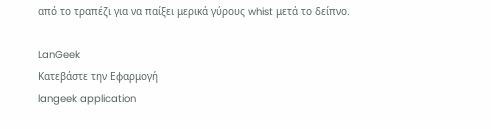από το τραπέζι για να παίξει μερικά γύρους whist μετά το δείπνο.

LanGeek
Κατεβάστε την Εφαρμογή
langeek application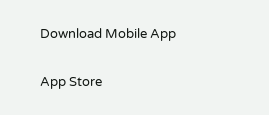Download Mobile App

App Store